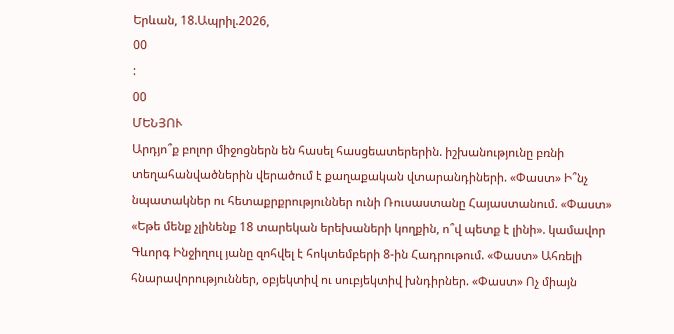Երևան, 18.Ապրիլ.2026,
00
:
00
ՄԵՆՅՈՒ
Արդյո՞ք բոլոր միջոցներն են հասել հասցեատերերին. իշխանությունը բռնի տեղահանվածներին վերածում է քաղաքական վտարանդիների. «Փաստ» Ի՞նչ նպատակներ ու հետաքրքրություններ ունի Ռուսաստանը Հայաստանում. «Փաստ» «Եթե մենք չլինենք 18 տարեկան երեխաների կողքին, ո՞վ պետք է լինի». կամավոր Գևորգ Ինջիղուլ յանը զոհվել է հոկտեմբերի 8-ին Հադրութում. «Փաստ» Ահռելի հնարավորություններ, օբյեկտիվ ու սուբյեկտիվ խնդիրներ. «Փաստ» Ոչ միայն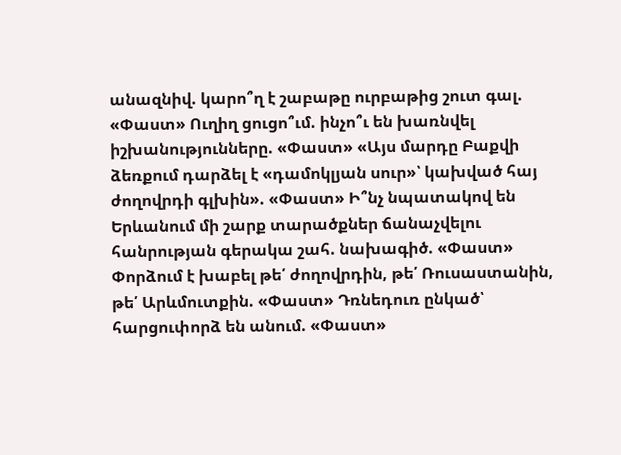անազնիվ. կարո՞ղ է շաբաթը ուրբաթից շուտ գալ. «Փաստ» Ուղիղ ցուցո՞ւմ. ինչո՞ւ են խառնվել իշխանությունները. «Փաստ» «Այս մարդը Բաքվի ձեռքում դարձել է «դամոկլյան սուր»՝ կախված հայ ժողովրդի գլխին». «Փաստ» Ի՞նչ նպատակով են Երևանում մի շարք տարածքներ ճանաչվելու հանրության գերակա շահ. նախագիծ. «Փաստ» Փորձում է խաբել թե՛ ժողովրդին, թե՛ Ռուսաստանին, թե՛ Արևմուտքին. «Փաստ» Դռնեդուռ ընկած՝ հարցուփորձ են անում. «Փաստ»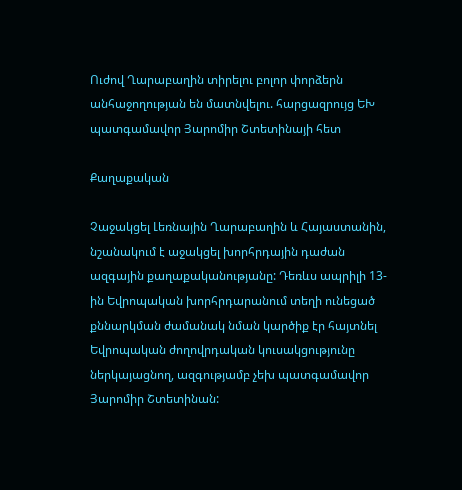Ուժով Ղարաբաղին տիրելու բոլոր փորձերն անհաջողության են մատնվելու. հարցազրույց ԵԽ պատգամավոր Յարոմիր Շտետինայի հետ

Քաղաքական

Չաջակցել Լեռնային Ղարաբաղին և Հայաստանին, նշանակում է աջակցել խորհրդային դաժան ազգային քաղաքականությանը: Դեռևս ապրիլի 13-ին Եվրոպական խորհրդարանում տեղի ունեցած քննարկման ժամանակ նման կարծիք էր հայտնել Եվրոպական ժողովրդական կուսակցությունը ներկայացնող, ազգությամբ չեխ պատգամավոր Յարոմիր Շտետինան: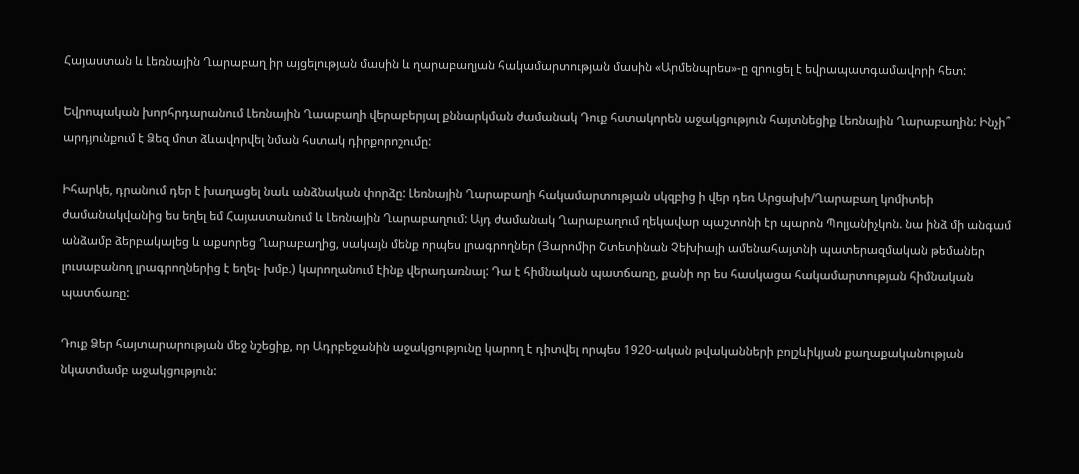Հայաստան և Լեռնային Ղարաբաղ իր այցելության մասին և ղարաբաղյան հակամարտության մասին «Արմենպրես»-ը զրուցել է եվրապատգամավորի հետ:

Եվրոպական խորհրդարանում Լեռնային Ղաաբաղի վերաբերյալ քննարկման ժամանակ Դուք հստակորեն աջակցություն հայտնեցիք Լեռնային Ղարաբաղին: Ինչի՞ արդյունքում է Ձեզ մոտ ձևավորվել նման հստակ դիրքորոշումը:

Իհարկե, դրանում դեր է խաղացել նաև անձնական փորձը: Լեռնային Ղարաբաղի հակամարտության սկզբից ի վեր դեռ Արցախի/Ղարաբաղ կոմիտեի ժամանակվանից ես եղել եմ Հայաստանում և Լեռնային Ղարաբաղում: Այդ ժամանակ Ղարաբաղում ղեկավար պաշտոնի էր պարոն Պոլյանիչկոն. նա ինձ մի անգամ անձամբ ձերբակալեց և աքսորեց Ղարաբաղից, սակայն մենք որպես լրագրողներ (Յարոմիր Շտետինան Չեխիայի ամենահայտնի պատերազմական թեմաներ լուսաբանող լրագրողներից է եղել- խմբ.) կարողանում էինք վերադառնալ: Դա է հիմնական պատճառը, քանի որ ես հասկացա հակամարտության հիմնական պատճառը:

Դուք Ձեր հայտարարության մեջ նշեցիք, որ Ադրբեջանին աջակցությունը կարող է դիտվել որպես 1920-ական թվականների բոլշևիկյան քաղաքականության նկատմամբ աջակցություն: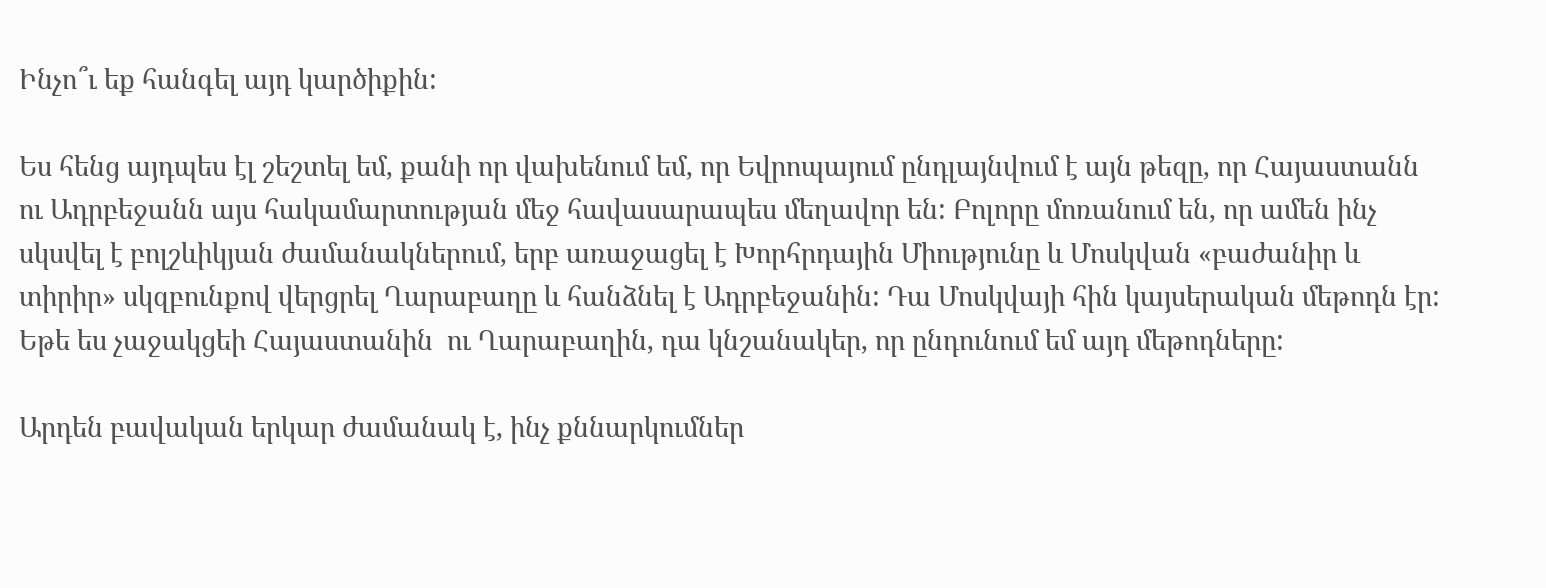Ինչո՞ւ եք հանգել այդ կարծիքին:

Ես հենց այդպես էլ շեշտել եմ, քանի որ վախենում եմ, որ Եվրոպայում ընդլայնվում է այն թեզը, որ Հայաստանն ու Ադրբեջանն այս հակամարտության մեջ հավասարապես մեղավոր են: Բոլորը մոռանում են, որ ամեն ինչ սկսվել է բոլշևիկյան ժամանակներում, երբ առաջացել է Խորհրդային Միությունը և Մոսկվան «բաժանիր և տիրիր» սկզբունքով վերցրել Ղարաբաղը և հանձնել է Ադրբեջանին: Դա Մոսկվայի հին կայսերական մեթոդն էր: Եթե ես չաջակցեի Հայաստանին  ու Ղարաբաղին, դա կնշանակեր, որ ընդունում եմ այդ մեթոդները:

Արդեն բավական երկար ժամանակ է, ինչ քննարկումներ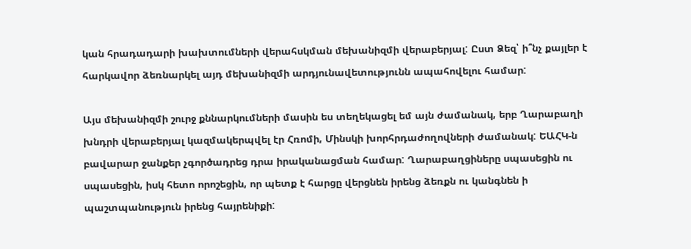կան հրադադարի խախտումների վերահսկման մեխանիզմի վերաբերյալ: Ըստ Ձեզ՝ ի՞նչ քայլեր է հարկավոր ձեռնարկել այդ մեխանիզմի արդյունավետությունն ապահովելու համար:

Այս մեխանիզմի շուրջ քննարկումների մասին ես տեղեկացել եմ այն ժամանակ, երբ Ղարաբաղի խնդրի վերաբերյալ կազմակերպվել էր Հռոմի, Մինսկի խորհրդաժողովների ժամանակ: ԵԱՀԿ-ն բավարար ջանքեր չգործադրեց դրա իրականացման համար: Ղարաբաղցիները սպասեցին ու սպասեցին, իսկ հետո որոշեցին, որ պետք է հարցը վերցնեն իրենց ձեռքն ու կանգնեն ի պաշտպանություն իրենց հայրենիքի: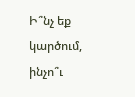Ի՞նչ եք կարծում, ինչո՞ւ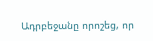Ադրբեջանը որոշեց, որ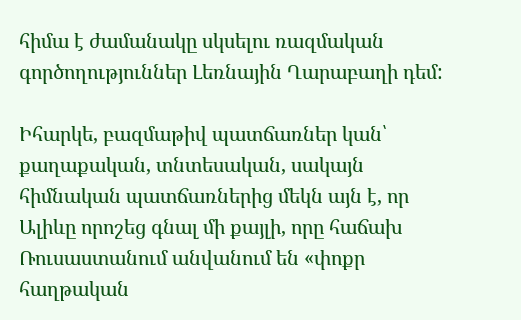հիմա է ժամանակը սկսելու ռազմական գործողություններ Լեռնային Ղարաբաղի դեմ:

Իհարկե, բազմաթիվ պատճառներ կան՝ քաղաքական, տնտեսական, սակայն հիմնական պատճառներից մեկն այն է, որ Ալիևը որոշեց գնալ մի քայլի, որը հաճախ Ռուսաստանում անվանում են «փոքր հաղթական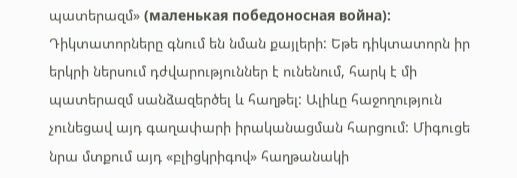պատերազմ» (маленькая победоносная война): Դիկտատորները գնում են նման քայլերի: Եթե դիկտատորն իր երկրի ներսում դժվարություններ է ունենում, հարկ է մի պատերազմ սանձազերծել և հաղթել: Ալիևը հաջողություն չունեցավ այդ գաղափարի իրականացման հարցում: Միգուցե նրա մտքում այդ «բլիցկրիգով» հաղթանակի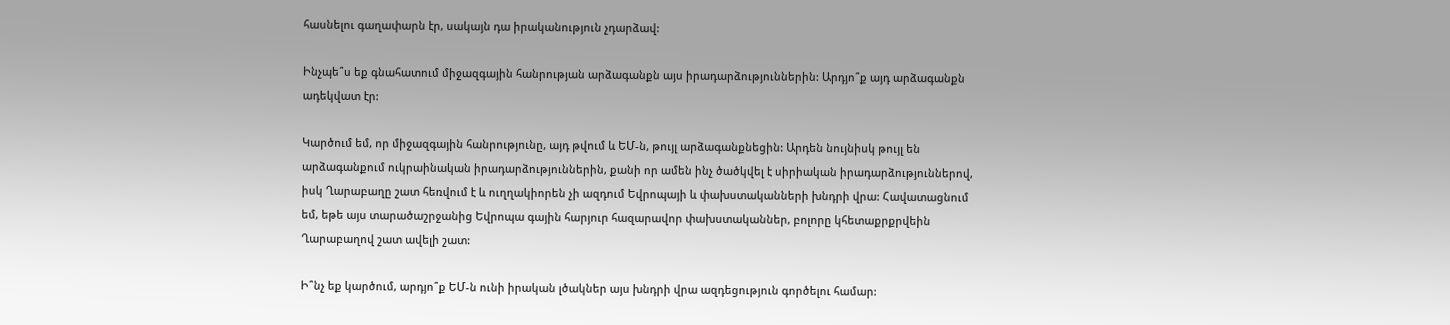հասնելու գաղափարն էր, սակայն դա իրականություն չդարձավ:

Ինչպե՞ս եք գնահատում միջազգային հանրության արձագանքն այս իրադարձություններին: Արդյո՞ք այդ արձագանքն ադեկվատ էր:

Կարծում եմ, որ միջազգային հանրությունը, այդ թվում և ԵՄ-ն, թույլ արձագանքնեցին: Արդեն նույնիսկ թույլ են արձագանքում ուկրաինական իրադարձություններին, քանի որ ամեն ինչ ծածկվել է սիրիական իրադարձություններով, իսկ Ղարաբաղը շատ հեռվում է և ուղղակիորեն չի ազդում Եվրոպայի և փախստականների խնդրի վրա: Հավատացնում եմ, եթե այս տարածաշրջանից Եվրոպա գային հարյուր հազարավոր փախստականներ, բոլորը կհետաքրքրվեին Ղարաբաղով շատ ավելի շատ:

Ի՞նչ եք կարծում, արդյո՞ք ԵՄ-ն ունի իրական լծակներ այս խնդրի վրա ազդեցություն գործելու համար: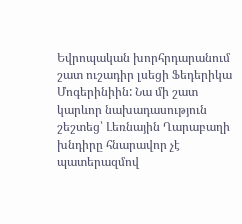Եվրոպական խորհրդարանում շատ ուշադիր լսեցի Ֆեդերիկա Մոգերինիին: Նա մի շատ կարևոր նախադասություն շեշտեց՝ Լեռնային Ղարաբաղի խնդիրը հնարավոր չէ պատերազմով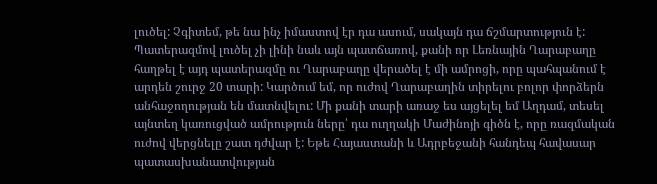լուծել: Չգիտեմ, թե նա ինչ իմաստով էր դա ասում, սակայն դա ճշմարտություն է: Պատերազմով լուծել չի լինի նաև այն պատճառով, քանի որ Լեռնային Ղարաբաղը հաղթել է այդ պատերազմը ու Ղարաբաղը վերածել է մի ամրոցի, որը պահպանում է արդեն շուրջ 20 տարի: Կարծում եմ, որ ուժով Ղարաբաղին տիրելու բոլոր փորձերն անհաջողության են մատնվելու: Մի քանի տարի առաջ ես այցելել եմ Աղդամ, տեսել այնտեղ կառուցված ամրություն ները՝ դա ուղղակի Մաժինոյի գիծն է, որը ռազմական ուժով վերցնելը շատ դժվար է: Եթե Հայաստանի և Ադրբեջանի հանդեպ հավասար պատասխանատվության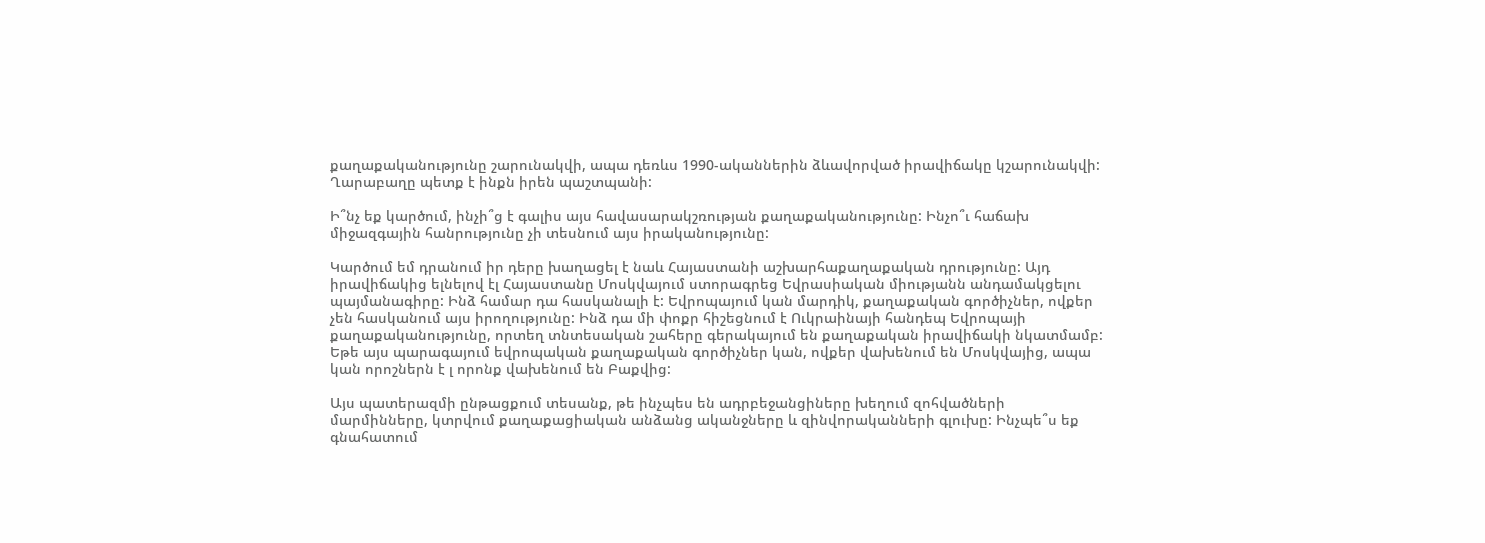քաղաքականությունը շարունակվի, ապա դեռևս 1990-ականներին ձևավորված իրավիճակը կշարունակվի: Ղարաբաղը պետք է ինքն իրեն պաշտպանի:

Ի՞նչ եք կարծում, ինչի՞ց է գալիս այս հավասարակշռության քաղաքականությունը: Ինչո՞ւ հաճախ միջազգային հանրությունը չի տեսնում այս իրականությունը:

Կարծում եմ դրանում իր դերը խաղացել է նաև Հայաստանի աշխարհաքաղաքական դրությունը: Այդ իրավիճակից ելնելով էլ Հայաստանը Մոսկվայում ստորագրեց Եվրասիական միությանն անդամակցելու պայմանագիրը: Ինձ համար դա հասկանալի է: Եվրոպայում կան մարդիկ, քաղաքական գործիչներ, ովքեր չեն հասկանում այս իրողությունը: Ինձ դա մի փոքր հիշեցնում է Ուկրաինայի հանդեպ Եվրոպայի քաղաքականությունը, որտեղ տնտեսական շահերը գերակայում են քաղաքական իրավիճակի նկատմամբ: Եթե այս պարագայում եվրոպական քաղաքական գործիչներ կան, ովքեր վախենում են Մոսկվայից, ապա կան որոշներն է լ որոնք վախենում են Բաքվից:

Այս պատերազմի ընթացքում տեսանք, թե ինչպես են ադրբեջանցիները խեղում զոհվածների մարմինները, կտրվում քաղաքացիական անձանց ականջները և զինվորականների գլուխը: Ինչպե՞ս եք գնահատում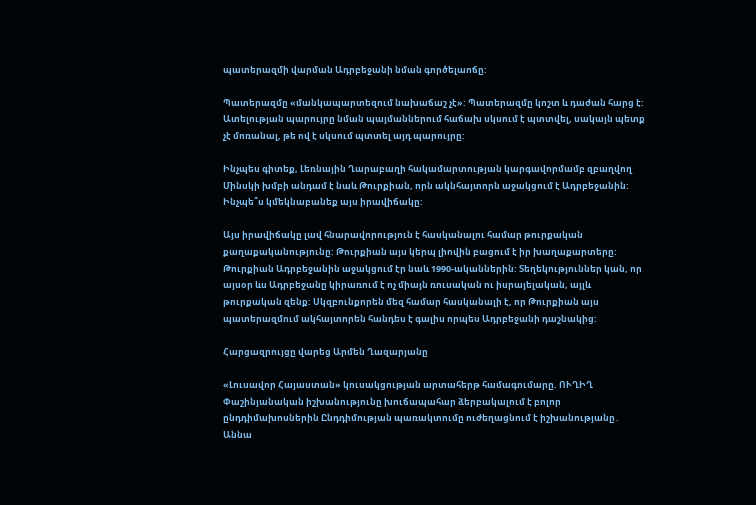պատերազմի վարման Ադրբեջանի նման գործելաոճը:

Պատերազմը «մանկապարտեզում նախաճաշ չէ»: Պատերազմը կոշտ և դաժան հարց է: Ատելության պարույրը նման պայմաններում հաճախ սկսում է պտտվել, սակայն պետք չէ մոռանալ, թե ով է սկսում պտտել այդ պարույրը:

Ինչպես գիտեք, Լեռնային Ղարաբաղի հակամարտության կարգավորմամբ զբաղվող Մինսկի խմբի անդամ է նաև Թուրքիան, որն ակնհայտորն աջակցում է Ադրբեջանին: Ինչպե՞ս կմեկնաբանեք այս իրավիճակը:

Այս իրավիճակը լավ հնարավորություն է հասկանալու համար թուրքական քաղաքականությունը: Թուրքիան այս կերպ լիովին բացում է իր խաղաքարտերը: Թուրքիան Ադրբեջանին աջակցում էր նաև 1990-ականներին: Տեղեկություններ կան, որ այսօր ևս Ադրբեջանը կիրառում է ոչ միայն ռուսական ու իսրայելական, այլև թուրքական զենք: Սկզբունքորեն մեզ համար հասկանալի է, որ Թուրքիան այս պատերազմում ակհայտորեն հանդես է գալիս որպես Ադրբեջանի դաշնակից:

Հարցազրույցը վարեց Արմեն Ղազարյանը

«Լուսավոր Հայաստան» կուսակցության արտահերթ համագումարը. ՈՒՂԻՂ Փաշինյանական իշխանությունը խուճապահար ձերբակալում է բոլոր ընդդիմախոսներին Ընդդիմության պառակտումը ուժեղացնում է իշխանությանը․ Աննա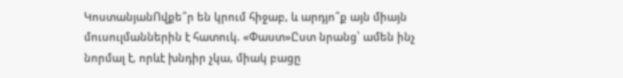ԿոստանյանՈվքե՞ր են կրում հիջաբ, և արդյո՞ք այն միայն մուսուլմաններին է հատուկ. «Փաստ»Ըստ նրանց՝ ամեն ինչ նորմալ է, որևէ խնդիր չկա, միակ բացը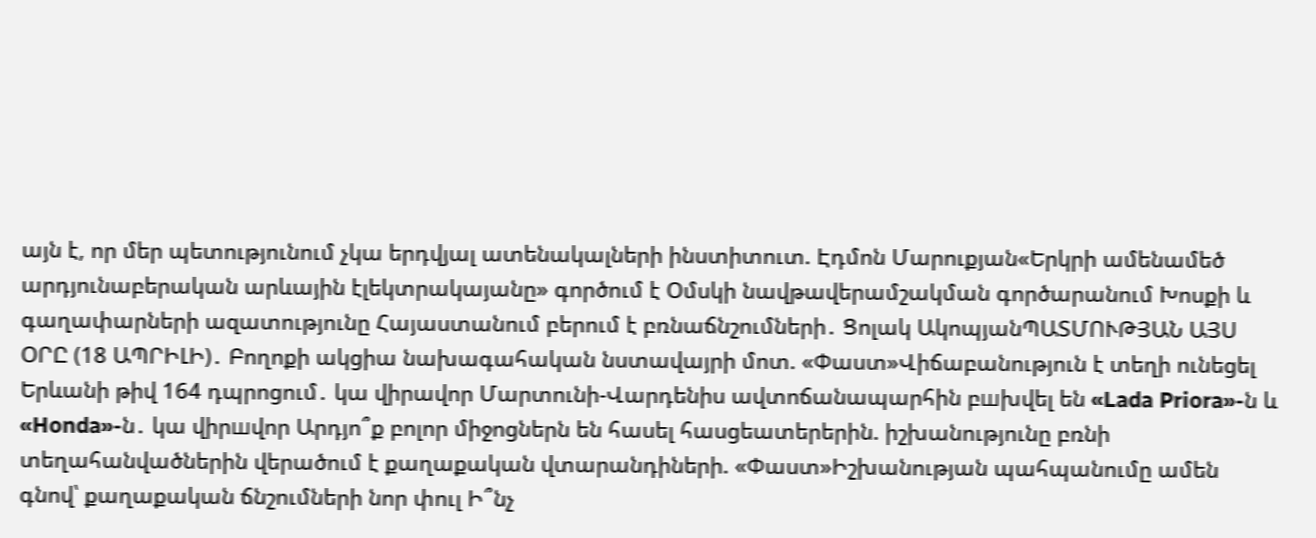այն է, որ մեր պետությունում չկա երդվյալ ատենակալների ինստիտուտ. Էդմոն Մարուքյան«Երկրի ամենամեծ արդյունաբերական արևային էլեկտրակայանը» գործում է Օմսկի նավթավերամշակման գործարանում Խոսքի և գաղափարների ազատությունը Հայաստանում բերում է բռնաճնշումների․ Ցոլակ ԱկոպյանՊԱՏՄՈՒԹՅԱՆ ԱՅՍ ՕՐԸ (18 ԱՊՐԻԼԻ)․ Բողոքի ակցիա նախագահական նստավայրի մոտ. «Փաստ»Վիճաբանություն է տեղի ունեցել Երևանի թիվ 164 դպրոցում․ կա վիրավոր Մարտունի-Վարդենիս ավտոճանապարհին բшխվել են «Lada Priora»-ն և «Honda»-ն․ կա վիրшվոր Արդյո՞ք բոլոր միջոցներն են հասել հասցեատերերին. իշխանությունը բռնի տեղահանվածներին վերածում է քաղաքական վտարանդիների. «Փաստ»Իշխանության պահպանումը ամեն գնով՝ քաղաքական ճնշումների նոր փուլ Ի՞նչ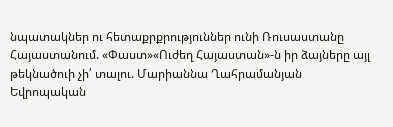նպատակներ ու հետաքրքրություններ ունի Ռուսաստանը Հայաստանում. «Փաստ»«Ուժեղ Հայաստան»-ն իր ձայները այլ թեկնածուի չի՛ տալու. Մարիաննա Ղահրամանյան Եվրոպական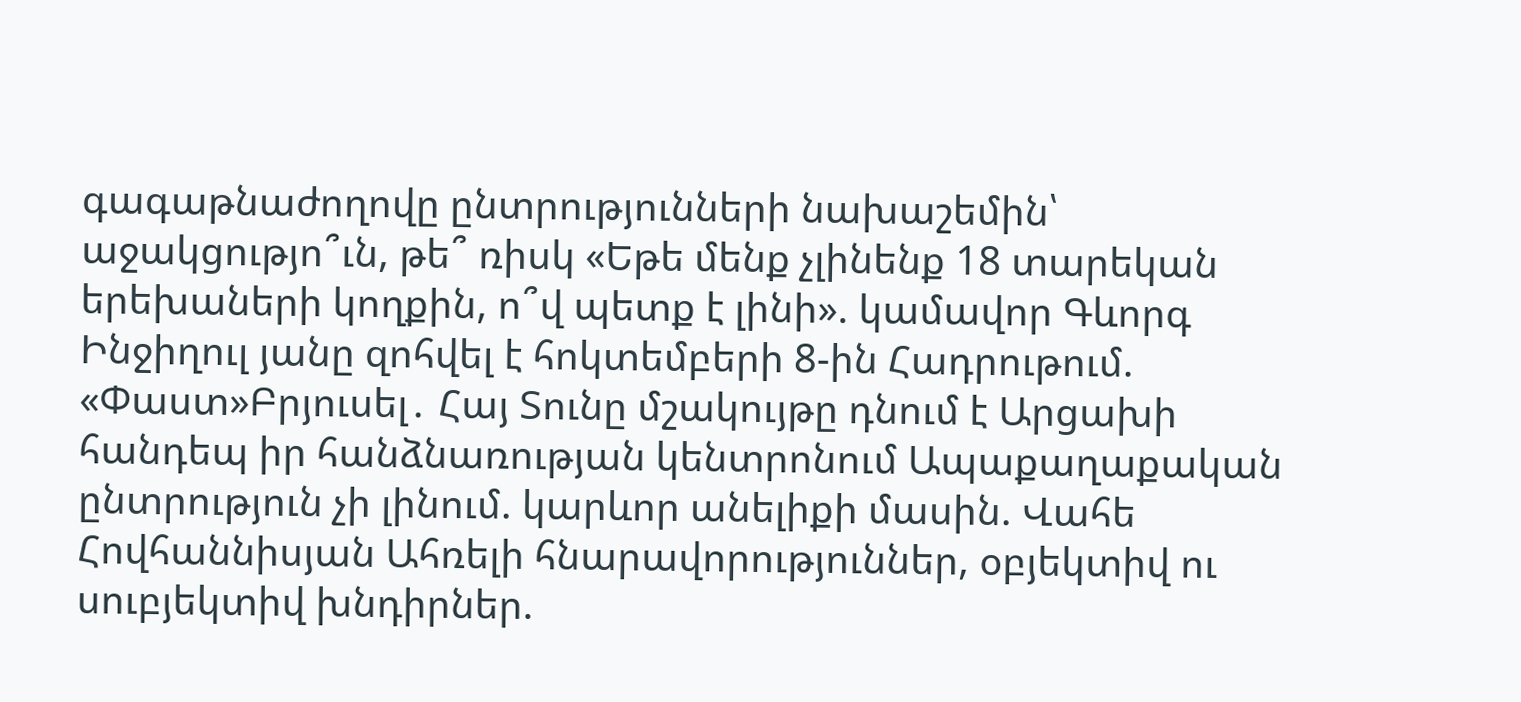գագաթնաժողովը ընտրությունների նախաշեմին՝ աջակցությո՞ւն, թե՞ ռիսկ «Եթե մենք չլինենք 18 տարեկան երեխաների կողքին, ո՞վ պետք է լինի». կամավոր Գևորգ Ինջիղուլ յանը զոհվել է հոկտեմբերի 8-ին Հադրութում. «Փաստ»Բրյուսել․ Հայ Տունը մշակույթը դնում է Արցախի հանդեպ իր հանձնառության կենտրոնում Ապաքաղաքական ընտրություն չի լինում. կարևոր անելիքի մասին. Վահե Հովհաննիսյան Ահռելի հնարավորություններ, օբյեկտիվ ու սուբյեկտիվ խնդիրներ.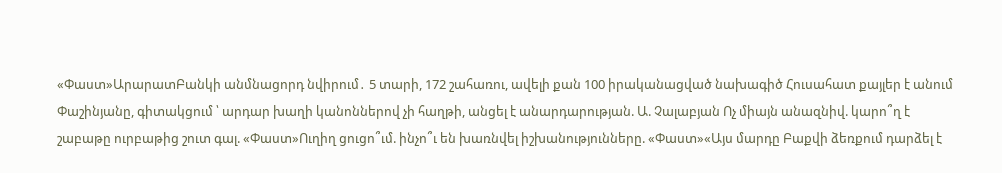«Փաստ»ԱրարատԲանկի անմնացորդ նվիրում․ 5 տարի, 172 շահառու, ավելի քան 100 իրականացված նախագիծ Հուսահատ քայլեր է անում Փաշինյանը, գիտակցում ՝ արդար խաղի կանոններով չի հաղթի, անցել է անարդարության. Ա. Չալաբյան Ոչ միայն անազնիվ. կարո՞ղ է շաբաթը ուրբաթից շուտ գալ. «Փաստ»Ուղիղ ցուցո՞ւմ. ինչո՞ւ են խառնվել իշխանությունները. «Փաստ»«Այս մարդը Բաքվի ձեռքում դարձել է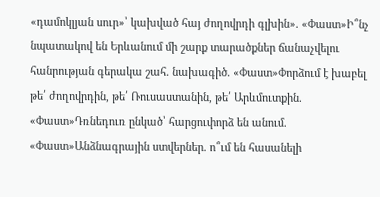«դամոկլյան սուր»՝ կախված հայ ժողովրդի գլխին». «Փաստ»Ի՞նչ նպատակով են Երևանում մի շարք տարածքներ ճանաչվելու հանրության գերակա շահ. նախագիծ. «Փաստ»Փորձում է խաբել թե՛ ժողովրդին, թե՛ Ռուսաստանին, թե՛ Արևմուտքին. «Փաստ»Դռնեդուռ ընկած՝ հարցուփորձ են անում. «Փաստ»Անձնագրային ստվերներ. ո՞ւմ են հասանելի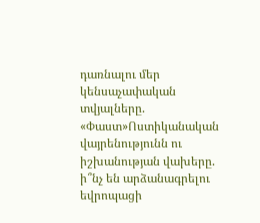դառնալու մեր կենսաչափական տվյալները. «Փաստ»Ոստիկանական վայրենությունն ու իշխանության վախերը. ի՞նչ են արձանագրելու եվրոպացի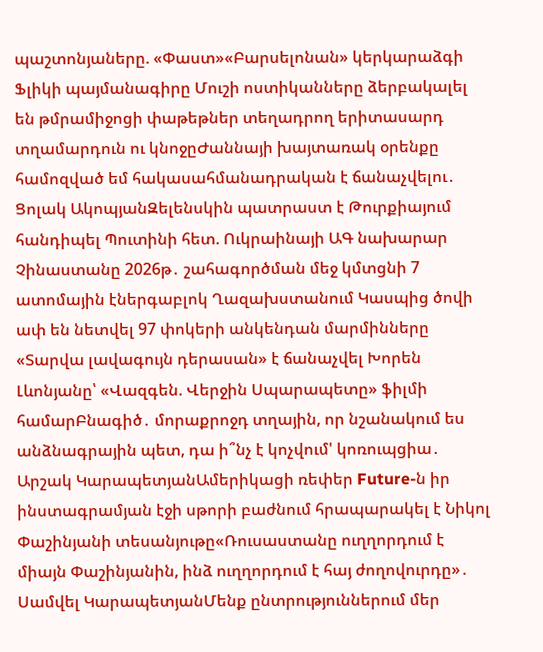պաշտոնյաները. «Փաստ»«Բարսելոնան» կերկարաձգի Ֆլիկի պայմանագիրը Մուշի ոստիկանները ձերբակալել են թմրամիջոցի փաթեթներ տեղադրող երիտասարդ տղամարդուն ու կնոջըԺաննայի խայտառակ օրենքը համոզված եմ հակասահմանադրական է ճանաչվելու․ Ցոլակ ԱկոպյանԶելենսկին պատրաստ է Թուրքիայում հանդիպել Պուտինի հետ. Ուկրաինայի ԱԳ նախարար Չինաստանը 2026թ․ շահագործման մեջ կմտցնի 7 ատոմային էներգաբլոկ Ղազախստանում Կասպից ծովի ափ են նետվել 97 փոկերի անկենդան մարմինները «Տարվա լավագույն դերասան» է ճանաչվել Խորեն Լևոնյանը՝ «Վազգեն. Վերջին Սպարապետը» ֆիլմի համարԲնագիծ․ մորաքրոջդ տղային, որ նշանակում ես անձնագրային պետ, դա ի՞նչ է կոչվում' կոռուպցիա․ Արշակ ԿարապետյանԱմերիկացի ռեփեր Future-ն իր ինստագրամյան էջի սթորի բաժնում հրապարակել է Նիկոլ Փաշինյանի տեսանյութը«Ռուսաստանը ուղղորդում է միայն Փաշինյանին, ինձ ուղղորդում է հայ ժողովուրդը»․ Սամվել ԿարապետյանՄենք ընտրություններում մեր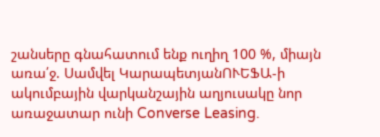շանսերը գնահատում ենք ուղիղ 100 %, միայն առա՛ջ. Սամվել ԿարապետյանՈՒԵՖԱ-ի ակումբային վարկանշային աղյուսակը նոր առաջատար ունի Converse Leasing.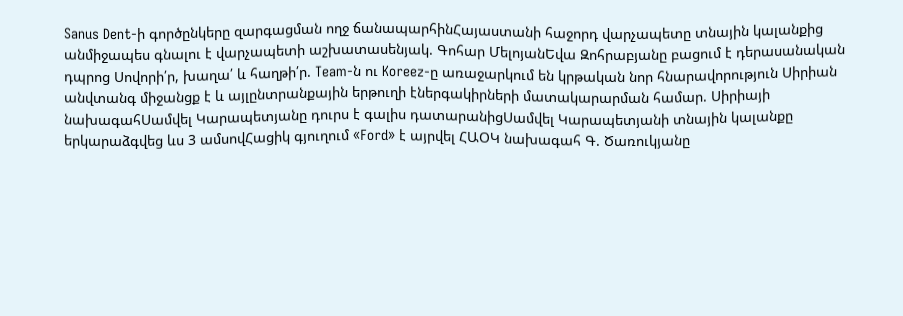Sanus Dent-ի գործընկերը զարգացման ողջ ճանապարհինՀայաստանի հաջորդ վարչապետը տնային կալանքից անմիջապես գնալու է վարչապետի աշխատասենյակ. Գոհար ՄելոյանԵվա Զոհրաբյանը բացում է դերասանական դպրոց Սովորի՛ր, խաղա՛ և հաղթի՛ր. Team-ն ու Koreez-ը առաջարկում են կրթական նոր հնարավորություն Սիրիան անվտանգ միջանցք է և այլընտրանքային երթուղի էներգակիրների մատակարարման համար. Սիրիայի նախագահՍամվել Կարապետյանը դուրս է գալիս դատարանիցՍամվել Կարապետյանի տնային կալանքը երկարաձգվեց ևս 3 ամսովՀացիկ գյուղում «Ford» է այրվել ՀԱՕԿ նախագահ Գ. Ծառուկյանը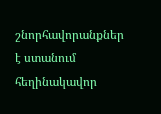շնորհավորանքներ է ստանում հեղինակավոր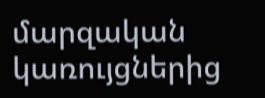մարզական կառույցներից